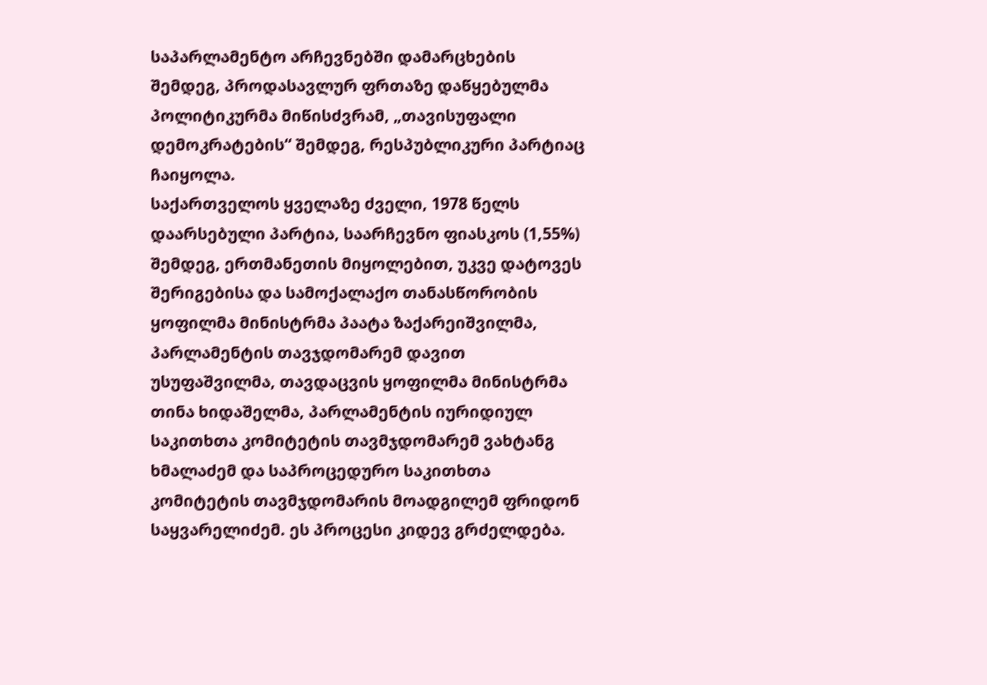საპარლამენტო არჩევნებში დამარცხების შემდეგ, პროდასავლურ ფრთაზე დაწყებულმა პოლიტიკურმა მიწისძვრამ, „თავისუფალი დემოკრატების“ შემდეგ, რესპუბლიკური პარტიაც ჩაიყოლა.
საქართველოს ყველაზე ძველი, 1978 წელს დაარსებული პარტია, საარჩევნო ფიასკოს (1,55%) შემდეგ, ერთმანეთის მიყოლებით, უკვე დატოვეს შერიგებისა და სამოქალაქო თანასწორობის ყოფილმა მინისტრმა პაატა ზაქარეიშვილმა, პარლამენტის თავჯდომარემ დავით უსუფაშვილმა, თავდაცვის ყოფილმა მინისტრმა თინა ხიდაშელმა, პარლამენტის იურიდიულ საკითხთა კომიტეტის თავმჯდომარემ ვახტანგ ხმალაძემ და საპროცედურო საკითხთა კომიტეტის თავმჯდომარის მოადგილემ ფრიდონ საყვარელიძემ. ეს პროცესი კიდევ გრძელდება.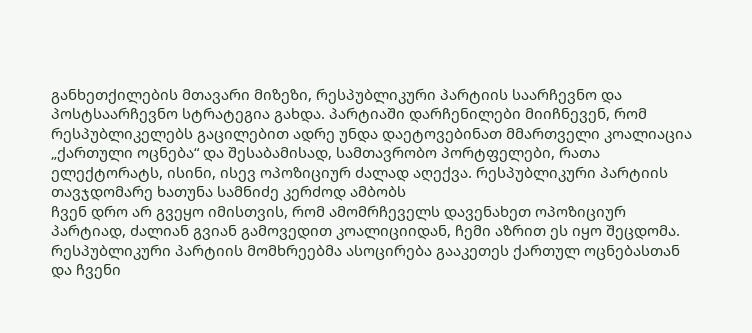განხეთქილების მთავარი მიზეზი, რესპუბლიკური პარტიის საარჩევნო და პოსტსაარჩევნო სტრატეგია გახდა. პარტიაში დარჩენილები მიიჩნევენ, რომ რესპუბლიკელებს გაცილებით ადრე უნდა დაეტოვებინათ მმართველი კოალიაცია „ქართული ოცნება“ და შესაბამისად, სამთავრობო პორტფელები, რათა ელექტორატს, ისინი, ისევ ოპოზიციურ ძალად აღექვა. რესპუბლიკური პარტიის თავჯდომარე ხათუნა სამნიძე კერძოდ ამბობს
ჩვენ დრო არ გვეყო იმისთვის, რომ ამომრჩეველს დავენახეთ ოპოზიციურ პარტიად, ძალიან გვიან გამოვედით კოალიციიდან, ჩემი აზრით ეს იყო შეცდომა. რესპუბლიკური პარტიის მომხრეებმა ასოცირება გააკეთეს ქართულ ოცნებასთან და ჩვენი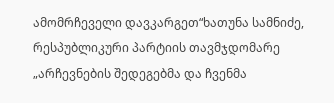ამომრჩეველი დავკარგეთ“ხათუნა სამნიძე, რესპუბლიკური პარტიის თავმჯდომარე
„არჩევნების შედეგებმა და ჩვენმა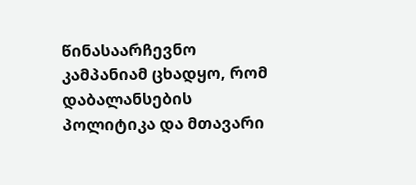წინასაარჩევნო კამპანიამ ცხადყო, რომ დაბალანსების პოლიტიკა და მთავარი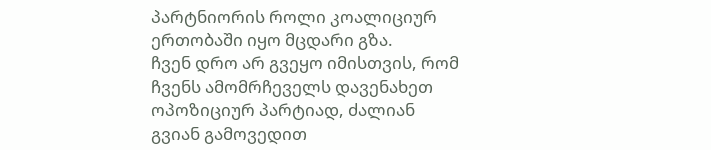პარტნიორის როლი კოალიციურ ერთობაში იყო მცდარი გზა.
ჩვენ დრო არ გვეყო იმისთვის, რომ ჩვენს ამომრჩეველს დავენახეთ ოპოზიციურ პარტიად, ძალიან გვიან გამოვედით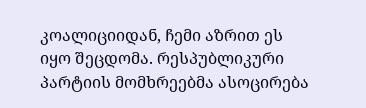კოალიციიდან, ჩემი აზრით ეს იყო შეცდომა. რესპუბლიკური პარტიის მომხრეებმა ასოცირება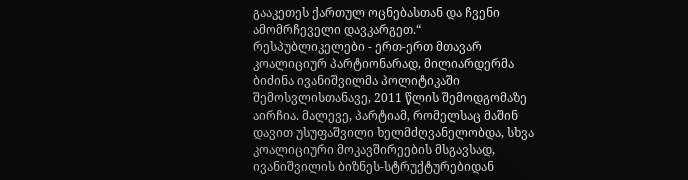გააკეთეს ქართულ ოცნებასთან და ჩვენი ამომრჩეველი დავკარგეთ.“
რესპუბლიკელები - ერთ-ერთ მთავარ კოალიციურ პარტიონარად, მილიარდერმა ბიძინა ივანიშვილმა პოლიტიკაში შემოსვლისთანავე, 2011 წლის შემოდგომაზე აირჩია. მალევე, პარტიამ, რომელსაც მაშინ დავით უსუფაშვილი ხელმძღვანელობდა, სხვა კოალიციური მოკავშირეების მსგავსად, ივანიშვილის ბიზნეს-სტრუქტურებიდან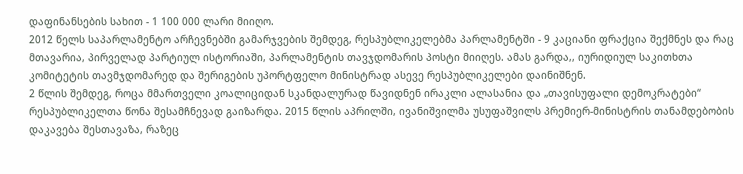დაფინანსების სახით - 1 100 000 ლარი მიიღო.
2012 წელს საპარლამენტო არჩევნებში გამარჯვების შემდეგ, რესპუბლიკელებმა პარლამენტში - 9 კაციანი ფრაქცია შექმნეს და რაც მთავარია, პირველად პარტიულ ისტორიაში, პარლამენტის თავჯდომარის პოსტი მიიღეს. ამას გარდა,, იურიდიულ საკითხთა კომიტეტის თავმჯდომარედ და შერიგების უპორტფელო მინისტრად ასევე რესპუბლიკელები დაინიშნენ.
2 წლის შემდეგ, როცა მმართველი კოალიციდან სკანდალურად წავიდნენ ირაკლი ალასანია და „თავისუფალი დემოკრატები“ რესპუბლიკელთა წონა შესამჩნევად გაიზარდა. 2015 წლის აპრილში, ივანიშვილმა უსუფაშვილს პრემიერ-მინისტრის თანამდებობის დაკავება შესთავაზა, რაზეც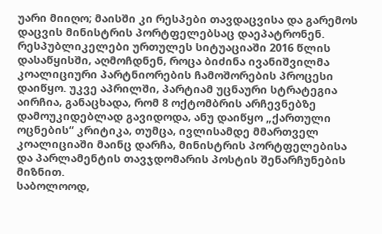უარი მიიღო; მაისში კი რესპები თავდაცვისა და გარემოს დაცვის მინისტრის პორტფელებსაც დაეპატრონენ.
რესპუბლიკელები ურთულეს სიტუაციაში 2016 წლის დასაწყისში, აღმოჩდნენ, როცა ბიძინა ივანიშვილმა კოალიციური პარტნიორების ჩამოშორების პროცესი დაიწყო. უკვე აპრილში, პარტიამ უცნაური სტრატეგია აირჩია, განაცხადა, რომ 8 ოქტომბრის არჩევნებზე დამოუკიდებლად გავიდოდა, ანუ დაიწყო „ქართული ოცნების“ კრიტიკა, თუმცა, ივლისამდე მმართველ კოალიციაში მაინც დარჩა, მინისტრის პორტფელებისა და პარლამენტის თავჯდომარის პოსტის შენარჩუნების მიზნით.
საბოლოოდ,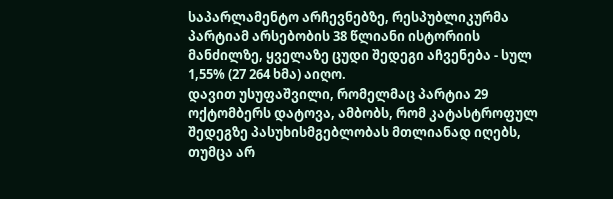საპარლამენტო არჩევნებზე, რესპუბლიკურმა პარტიამ არსებობის 38 წლიანი ისტორიის მანძილზე, ყველაზე ცუდი შედეგი აჩვენება - სულ 1,55% (27 264 ხმა) აიღო.
დავით უსუფაშვილი, რომელმაც პარტია 29 ოქტომბერს დატოვა, ამბობს, რომ კატასტროფულ შედეგზე პასუხისმგებლობას მთლიანად იღებს, თუმცა არ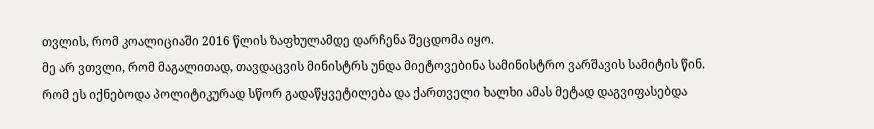თვლის, რომ კოალიციაში 2016 წლის ზაფხულამდე დარჩენა შეცდომა იყო.
მე არ ვთვლი, რომ მაგალითად, თავდაცვის მინისტრს უნდა მიეტოვებინა სამინისტრო ვარშავის სამიტის წინ. რომ ეს იქნებოდა პოლიტიკურად სწორ გადაწყვეტილება და ქართველი ხალხი ამას მეტად დაგვიფასებდა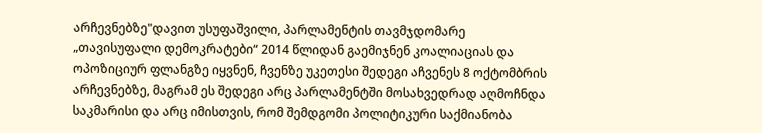არჩევნებზე"დავით უსუფაშვილი, პარლამენტის თავმჯდომარე
„თავისუფალი დემოკრატები“ 2014 წლიდან გაემიჯნენ კოალიაციას და ოპოზიციურ ფლანგზე იყვნენ, ჩვენზე უკეთესი შედეგი აჩვენეს 8 ოქტომბრის არჩევნებზე, მაგრამ ეს შედეგი არც პარლამენტში მოსახვედრად აღმოჩნდა საკმარისი და არც იმისთვის, რომ შემდგომი პოლიტიკური საქმიანობა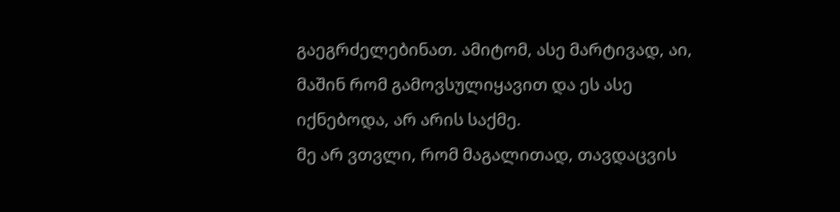გაეგრძელებინათ. ამიტომ, ასე მარტივად, აი, მაშინ რომ გამოვსულიყავით და ეს ასე იქნებოდა, არ არის საქმე.
მე არ ვთვლი, რომ მაგალითად, თავდაცვის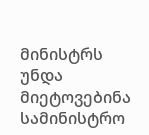მინისტრს უნდა მიეტოვებინა სამინისტრო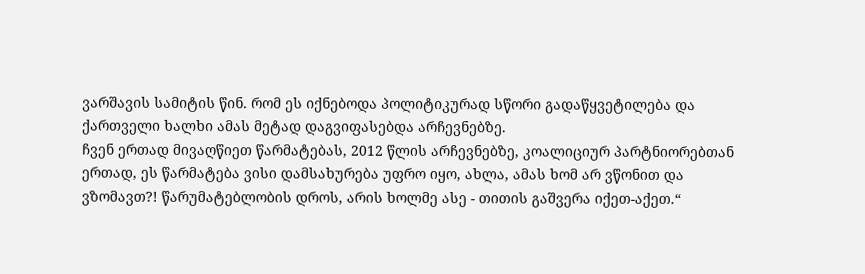ვარშავის სამიტის წინ. რომ ეს იქნებოდა პოლიტიკურად სწორი გადაწყვეტილება და ქართველი ხალხი ამას მეტად დაგვიფასებდა არჩევნებზე.
ჩვენ ერთად მივაღწიეთ წარმატებას, 2012 წლის არჩევნებზე, კოალიციურ პარტნიორებთან ერთად, ეს წარმატება ვისი დამსახურება უფრო იყო, ახლა, ამას ხომ არ ვწონით და ვზომავთ?! წარუმატებლობის დროს, არის ხოლმე ასე - თითის გაშვერა იქეთ-აქეთ.“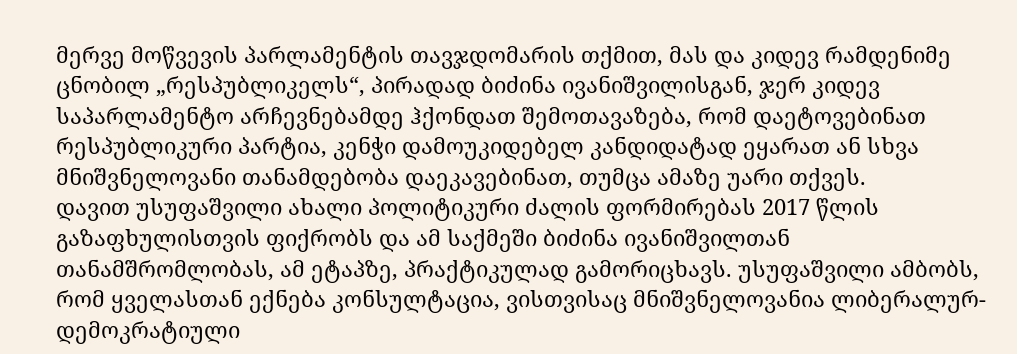მერვე მოწვევის პარლამენტის თავჯდომარის თქმით, მას და კიდევ რამდენიმე ცნობილ „რესპუბლიკელს“, პირადად ბიძინა ივანიშვილისგან, ჯერ კიდევ საპარლამენტო არჩევნებამდე ჰქონდათ შემოთავაზება, რომ დაეტოვებინათ რესპუბლიკური პარტია, კენჭი დამოუკიდებელ კანდიდატად ეყარათ ან სხვა მნიშვნელოვანი თანამდებობა დაეკავებინათ, თუმცა ამაზე უარი თქვეს.
დავით უსუფაშვილი ახალი პოლიტიკური ძალის ფორმირებას 2017 წლის გაზაფხულისთვის ფიქრობს და ამ საქმეში ბიძინა ივანიშვილთან თანამშრომლობას, ამ ეტაპზე, პრაქტიკულად გამორიცხავს. უსუფაშვილი ამბობს, რომ ყველასთან ექნება კონსულტაცია, ვისთვისაც მნიშვნელოვანია ლიბერალურ-დემოკრატიული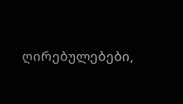ღირებულებები,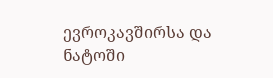ევროკავშირსა და ნატოში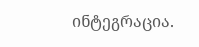ინტეგრაცია.